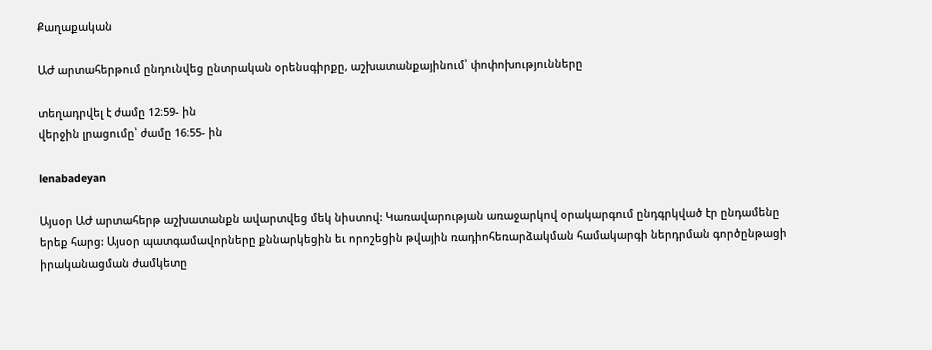Քաղաքական

ԱԺ արտահերթում ընդունվեց ընտրական օրենսգիրքը, աշխատանքայինում՝ փոփոխությունները

տեղադրվել է ժամը 12։59- ին
վերջին լրացումը՝ ժամը 16։55- ին

lenabadeyan

Այսօր ԱԺ արտահերթ աշխատանքն ավարտվեց մեկ նիստով: Կառավարության առաջարկով օրակարգում ընդգրկված էր ընդամենը երեք հարց: Այսօր պատգամավորները քննարկեցին եւ որոշեցին թվային ռադիոհեռարձակման համակարգի ներդրման գործընթացի իրականացման ժամկետը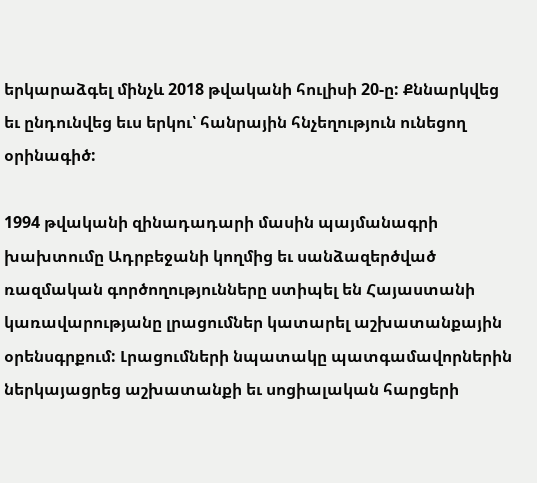երկարաձգել մինչև 2018 թվականի հուլիսի 20-ը: Քննարկվեց եւ ընդունվեց եւս երկու՝ հանրային հնչեղություն ունեցող օրինագիծ:

1994 թվականի զինադադարի մասին պայմանագրի խախտումը Ադրբեջանի կողմից եւ սանձազերծված ռազմական գործողությունները ստիպել են Հայաստանի կառավարությանը լրացումներ կատարել աշխատանքային օրենսգրքում: Լրացումների նպատակը պատգամավորներին ներկայացրեց աշխատանքի եւ սոցիալական հարցերի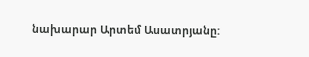նախարար Արտեմ Ասատրյանը: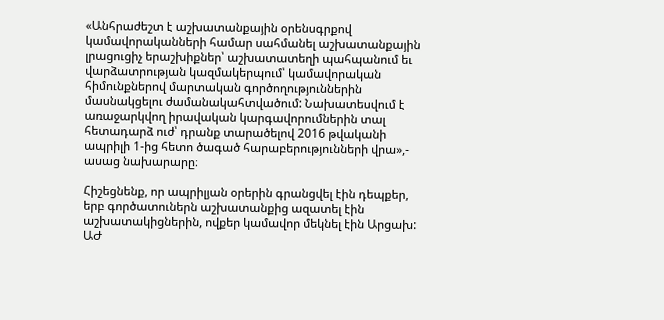«Անհրաժեշտ է աշխատանքային օրենսգրքով կամավորականների համար սահմանել աշխատանքային լրացուցիչ երաշխիքներ՝ աշխատատեղի պահպանում եւ վարձատրության կազմակերպում՝ կամավորական հիմունքներով մարտական գործողություններին մասնակցելու ժամանակահտվածում: Նախատեսվում է առաջարկվող իրավական կարգավորումներին տալ հետադարձ ուժ՝ դրանք տարածելով 2016 թվականի ապրիլի 1-ից հետո ծագած հարաբերությունների վրա»,- ասաց նախարարը։

Հիշեցնենք, որ ապրիլյան օրերին գրանցվել էին դեպքեր, երբ գործատուներն աշխատանքից ազատել էին աշխատակիցներին, ովքեր կամավոր մեկնել էին Արցախ: ԱԺ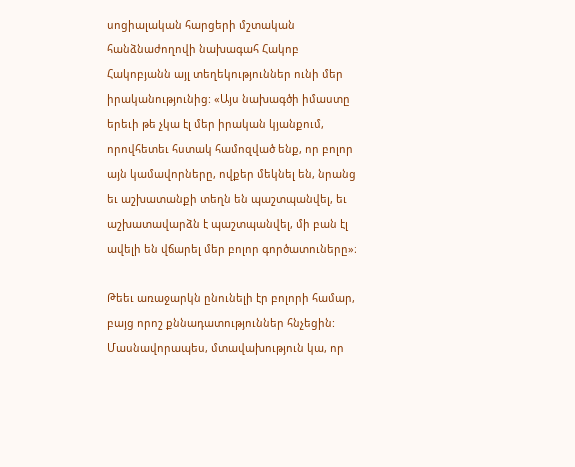սոցիալական հարցերի մշտական հանձնաժողովի նախագահ Հակոբ Հակոբյանն այլ տեղեկություններ ունի մեր իրականությունից: «Այս նախագծի իմաստը երեւի թե չկա էլ մեր իրական կյանքում, որովհետեւ հստակ համոզված ենք, որ բոլոր այն կամավորները, ովքեր մեկնել են, նրանց եւ աշխատանքի տեղն են պաշտպանվել, եւ աշխատավարձն է պաշտպանվել, մի բան էլ ավելի են վճարել մեր բոլոր գործատուները»։

Թեեւ առաջարկն ընունելի էր բոլորի համար, բայց որոշ քննադատություններ հնչեցին: Մասնավորապես, մտավախություն կա, որ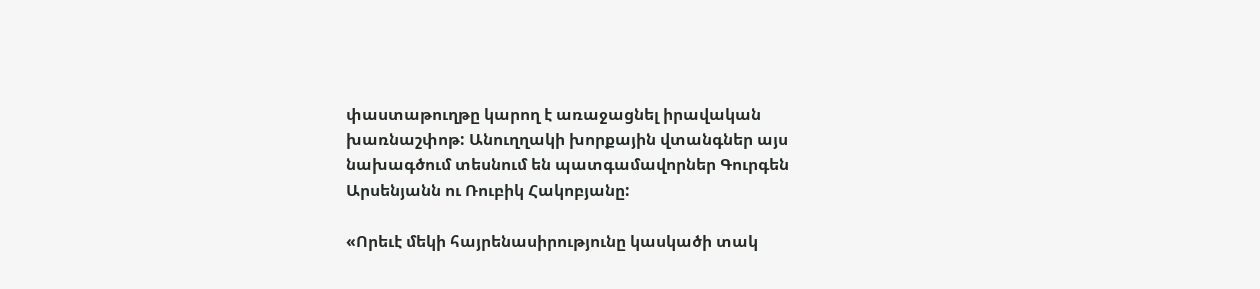փաստաթուղթը կարող է առաջացնել իրավական խառնաշփոթ: Անուղղակի խորքային վտանգներ այս նախագծում տեսնում են պատգամավորներ Գուրգեն Արսենյանն ու Ռուբիկ Հակոբյանը:

«Որեւէ մեկի հայրենասիրությունը կասկածի տակ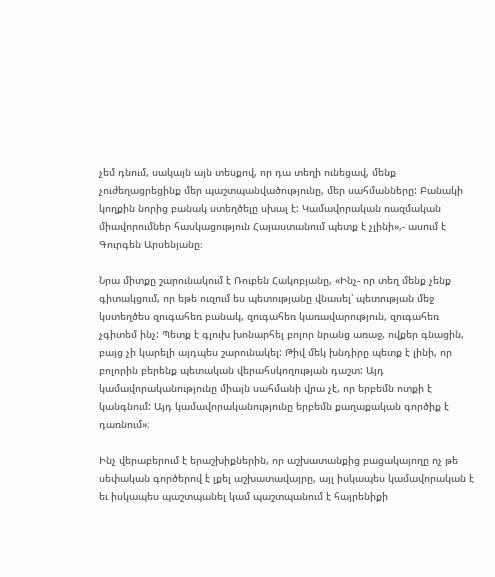չեմ դնում, սակայն այն տեսքով, որ դա տեղի ունեցավ, մենք չուժեղացրեցինք մեր պաշտպանվածությունը, մեր սահմանները: Բանակի կողքին նորից բանակ ստեղծելը սխալ է: Կամավորական ռազմական միավորումներ հասկացություն Հայաստանում պետք է չլինի»,- ասում է Գուրգեն Արսենյանը։

Նրա միտքը շարունակում է Ռուբեն Հակոբյանը, «Ինչ- որ տեղ մենք չենք գիտակցում, որ եթե ուզում ես պետությանը վնասել՝ պետության մեջ կստեղծես զուգահեռ բանակ, զուգահեռ կառավարություն, զուգահեռ չգիտեմ ինչ: Պետք է գլուխ խոնարհել բոլոր նրանց առաջ, ովքեր գնացին, բայց չի կարելի այդպես շարունակել: Թիվ մեկ խնդիրը պետք է լինի, որ բոլորին բերենք պետական վերահսկողության դաշտ: Այդ կամավորականությունը միայն սահմանի վրա չէ, որ երբեմն ոտքի է կանգնում: Այդ կամավորականությունը երբեմն քաղաքական գործիք է դառնում»։

Ինչ վերաբերում է երաշխիքներին, որ աշխատանքից բացակայողը ոչ թե սեփական գործերով է լքել աշխատավայրը, այլ իսկապես կամավորական է եւ իսկապես պաշտպանել կամ պաշտպանում է հայրենիքի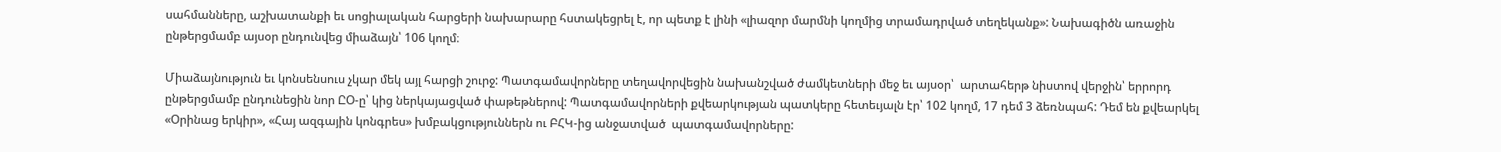սահմանները, աշխատանքի եւ սոցիալական հարցերի նախարարը հստակեցրել է, որ պետք է լինի «լիազոր մարմնի կողմից տրամադրված տեղեկանք»: Նախագիծն առաջին ընթերցմամբ այսօր ընդունվեց միաձայն՝ 106 կողմ։

Միաձայնություն եւ կոնսենսուս չկար մեկ այլ հարցի շուրջ: Պատգամավորները տեղավորվեցին նախանշված ժամկետների մեջ եւ այսօր՝  արտահերթ նիստով վերջին՝ երրորդ ընթերցմամբ ընդունեցին նոր ԸՕ-ը՝ կից ներկայացված փաթեթներով: Պատգամավորների քվեարկության պատկերը հետեւյալն էր՝ 102 կողմ, 17 դեմ 3 ձեռնպահ: Դեմ են քվեարկել «Օրինաց երկիր», «Հայ ազգային կոնգրես» խմբակցություններն ու ԲՀԿ-ից անջատված  պատգամավորները: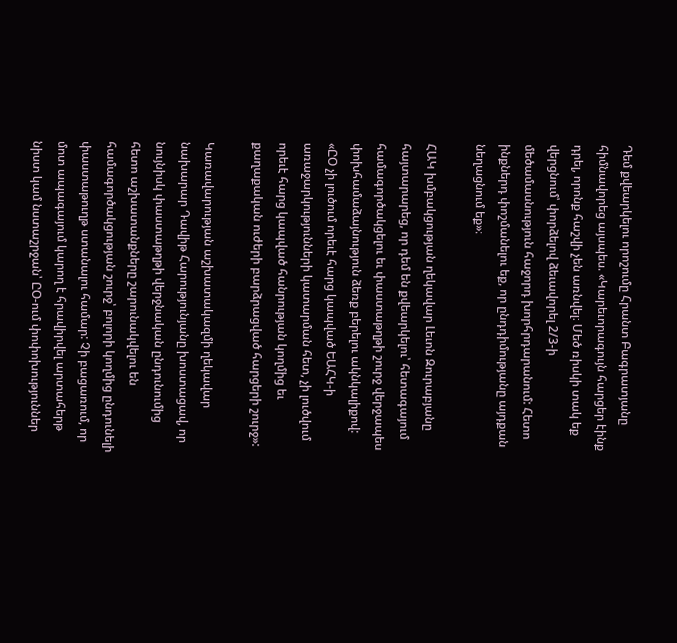Դեմ քվեարկելու որոշումը Հրանտ Բագրատյանը հիմնավորեց այսպես. «Կարեւորագույն հարցեր էինք դրել, որոնք հաշվի չեն առնվել։ Մեծ ռիսկի տակ եք վերցնում՝ փորձելով ձեւավորել 2/3-ի մեծամասնություն հաջորդ խորհրդարանում: Հետո ինքներդ փոշմանելու եք, որ ընդդիմությանը այդքան նեղացնում եք»։

ՀԱԿ խմբակցության ղեկավար Լեւոն Զուրաբյանը հայտարարեց, որ դեմ են քվեարկելու՝ հետագայում համագործակցելու եւ փաստաթղթի շուրջ վերջապես փոխհամաձայնություն ձեռք բերելու ակնկալիքով: «ԸՕ չի լուծում որեւէ հարց կապված ԵԱՀԿ-ի առաջարկությունների կատարման հետ, չի լուծվում որեւէ հարց կապված հանրության կողմից եւ քաղաքական ուժերի բարձրացված հարցերի շուրջ»:

Կառավարության աշխատակազմի ղեկավար նախարար Դավիթ Հարությունյանը խոստացավ, որ նույնիսկ փաստաթղթի վերջնական ընդունումից հետո աշխատանքները շարունակվելու են համագործակցության շուրջ՝ բոլորի կողմից ընդունելի փաստաթուղթ ստանալու համար: Չի բացառում, որ մոտ ապագայում կարող է հրավիրվել արտահերթ նիստ կամ նստաշրջան՝ ԸՕ-ում փոփոխություններ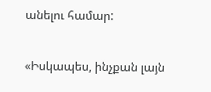անելու համար:

«Իսկապես, ինչքան լայն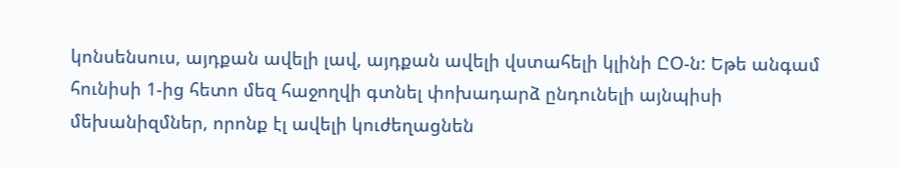կոնսենսուս, այդքան ավելի լավ, այդքան ավելի վստահելի կլինի ԸՕ-ն: Եթե անգամ հունիսի 1-ից հետո մեզ հաջողվի գտնել փոխադարձ ընդունելի այնպիսի մեխանիզմներ, որոնք էլ ավելի կուժեղացնեն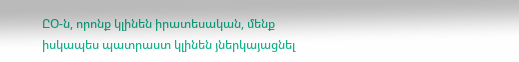ԸՕ-ն, որոնք կլինեն իրատեսական, մենք իսկապես պատրաստ կլինեն յներկայացնել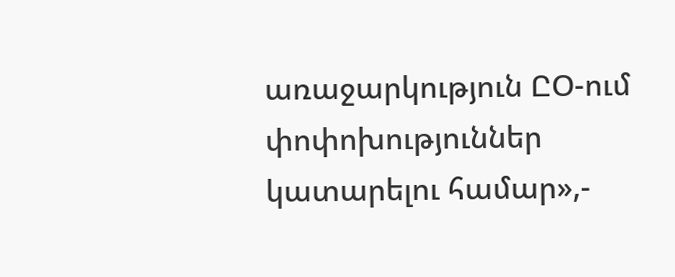առաջարկություն ԸՕ-ում փոփոխություններ կատարելու համար»,-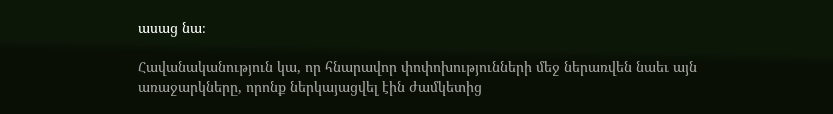ասաց նա։

Հավանականություն կա, որ հնարավոր փոփոխությունների մեջ ներառվեն նաեւ այն առաջարկները, որոնք ներկայացվել էին ժամկետից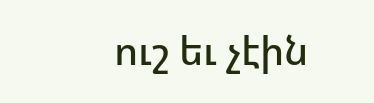ուշ եւ չէին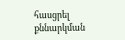հասցրել քննարկման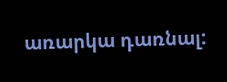առարկա դառնալ: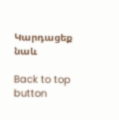Կարդացեք նաև

Back to top button